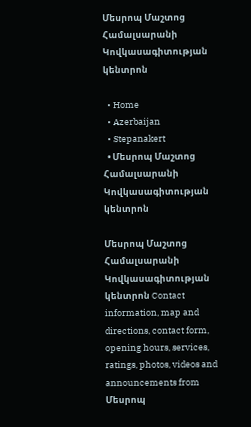Մեսրոպ Մաշտոց Համալսարանի Կովկասագիտության կենտրոն

  • Home
  • Azerbaijan
  • Stepanakert
  • Մեսրոպ Մաշտոց Համալսարանի Կովկասագիտության կենտրոն

Մեսրոպ Մաշտոց Համալսարանի Կովկասագիտության կենտրոն Contact information, map and directions, contact form, opening hours, services, ratings, photos, videos and announcements from Մեսրոպ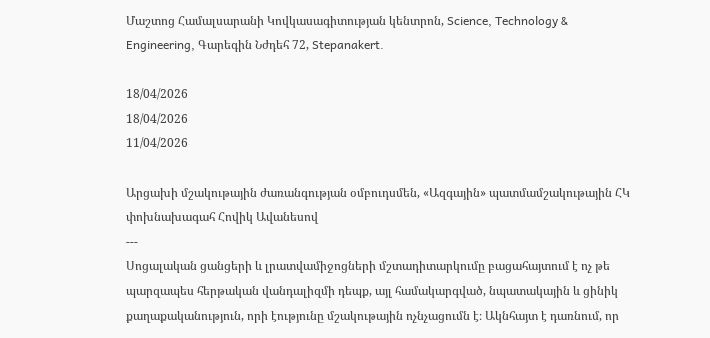Մաշտոց Համալսարանի Կովկասագիտության կենտրոն, Science, Technology & Engineering, Գարեգին Նժդեհ 72, Stepanakert.

18/04/2026
18/04/2026
11/04/2026

Արցախի մշակութային ժառանգության օմբուդսմեն, «Ազգային» պատմամշակութային ՀԿ փոխնախագահ Հովիկ Ավանեսով
---
Սոցալական ցանցերի և լրատվամիջոցների մշտադիտարկումը բացահայտում է ոչ թե պարզապես հերթական վանդալիզմի դեպք, այլ համակարգված, նպատակային և ցինիկ քաղաքականություն, որի էությունը մշակութային ոչնչացումն է։ Ակնհայտ է դառնում, որ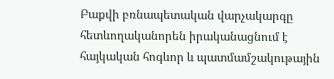Բաքվի բռնապետական վարչակարգը հետևողականորեն իրականացնում է հայկական հոգևոր և պատմամշակութային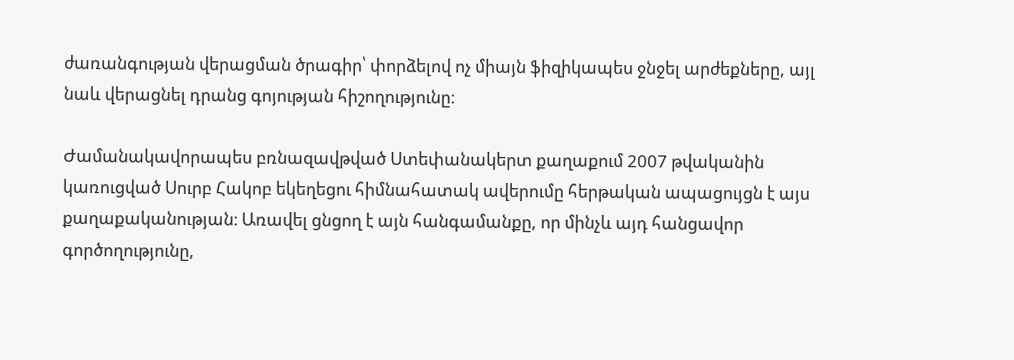ժառանգության վերացման ծրագիր՝ փորձելով ոչ միայն ֆիզիկապես ջնջել արժեքները, այլ նաև վերացնել դրանց գոյության հիշողությունը։

Ժամանակավորապես բռնազավթված Ստեփանակերտ քաղաքում 2007 թվականին կառուցված Սուրբ Հակոբ եկեղեցու հիմնահատակ ավերումը հերթական ապացույցն է այս քաղաքականության։ Առավել ցնցող է այն հանգամանքը, որ մինչև այդ հանցավոր գործողությունը,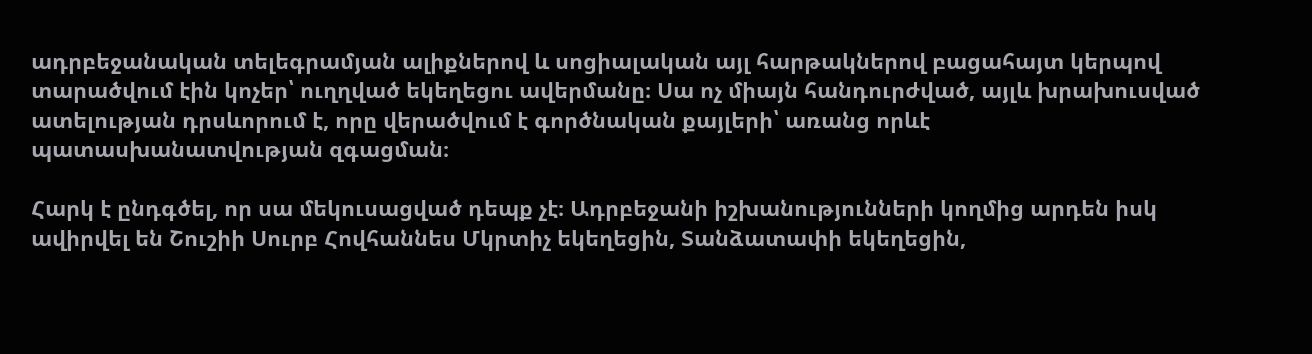ադրբեջանական տելեգրամյան ալիքներով և սոցիալական այլ հարթակներով բացահայտ կերպով տարածվում էին կոչեր՝ ուղղված եկեղեցու ավերմանը։ Սա ոչ միայն հանդուրժված, այլև խրախուսված ատելության դրսևորում է, որը վերածվում է գործնական քայլերի՝ առանց որևէ պատասխանատվության զգացման։

Հարկ է ընդգծել, որ սա մեկուսացված դեպք չէ։ Ադրբեջանի իշխանությունների կողմից արդեն իսկ ավիրվել են Շուշիի Սուրբ Հովհաննես Մկրտիչ եկեղեցին, Տանձատափի եկեղեցին,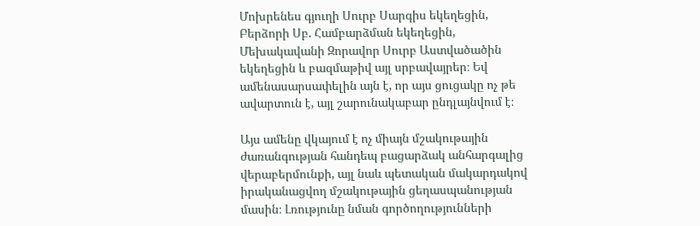Մոխրենես գյուղի Սուրբ Սարգիս եկեղեցին, Բերձորի Սբ. Համբարձման եկեղեցին, Մեխակավանի Զորավոր Սուրբ Աստվածածին եկեղեցին և բազմաթիվ այլ սրբավայրեր։ Եվ ամենասարսափելին այն է, որ այս ցուցակը ոչ թե ավարտուն է, այլ շարունակաբար ընդլայնվում է։

Այս ամենը վկայում է ոչ միայն մշակութային ժառանգության հանդեպ բացարձակ անհարգալից վերաբերմունքի, այլ նաև պետական մակարդակով իրականացվող մշակութային ցեղասպանության մասին։ Լռությունը նման գործողությունների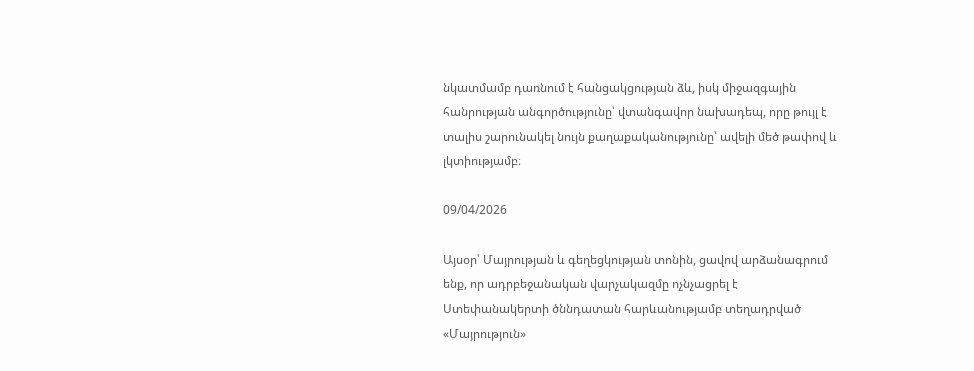նկատմամբ դառնում է հանցակցության ձև, իսկ միջազգային հանրության անգործությունը՝ վտանգավոր նախադեպ, որը թույլ է տալիս շարունակել նույն քաղաքականությունը՝ ավելի մեծ թափով և լկտիությամբ։

09/04/2026

Այսօր՝ Մայրության և գեղեցկության տոնին, ցավով արձանագրում ենք, որ ադրբեջանական վարչակազմը ոչնչացրել է Ստեփանակերտի ծննդատան հարևանությամբ տեղադրված «Մայրություն»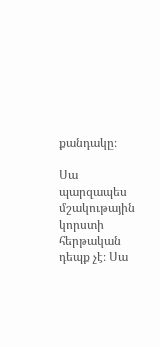քանդակը։

Սա պարզապես մշակութային կորստի հերթական դեպք չէ։ Սա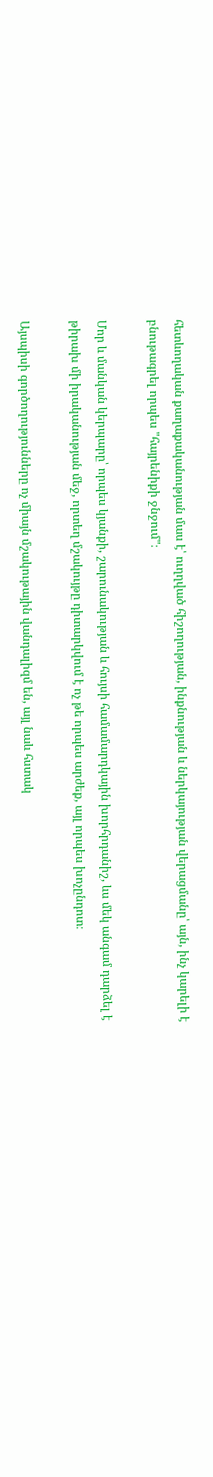հետևողական քաղաքականության մաս է՝ ուղղված հիշողության, ինքնության և ներկայության վերացմանը՝ այն, ինչ կարելի է բնութագրել որպես "հայրենիքի ջնջում"։

Մոր և մանկան կերպարը՝ որպես կյանքի, շարունակության և հույսի համամարդկային խորհրդանիշ, ևս մեկ անգամ դարձել է թիրախ մի իրականության մեջ, որտեղ մշակույթը դիտարկվում է ոչ թե որպես արժեք, այլ որպես խոչընդոտ։

Այսպիսի գործողությունները ոչ միայն մշակութային վանդալիզմ են, այլ նաև հստակ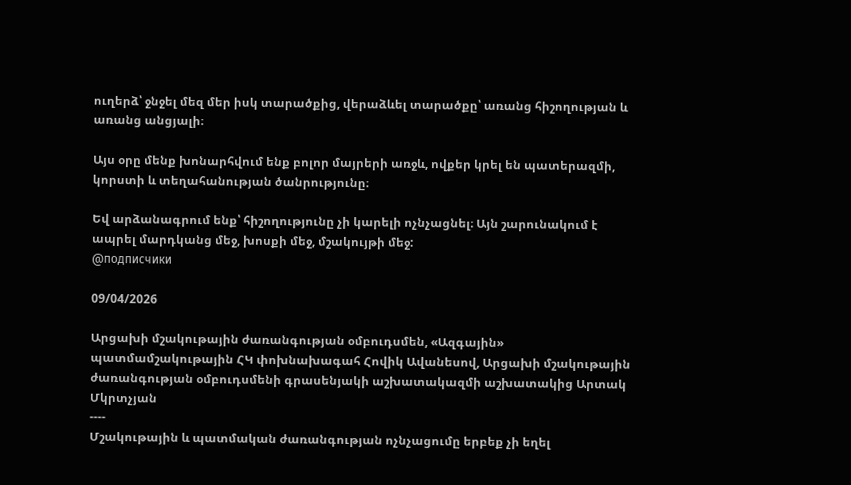ուղերձ՝ ջնջել մեզ մեր իսկ տարածքից, վերաձևել տարածքը՝ առանց հիշողության և առանց անցյալի։

Այս օրը մենք խոնարհվում ենք բոլոր մայրերի առջև, ովքեր կրել են պատերազմի, կորստի և տեղահանության ծանրությունը։

Եվ արձանագրում ենք՝ հիշողությունը չի կարելի ոչնչացնել։ Այն շարունակում է ապրել մարդկանց մեջ, խոսքի մեջ, մշակույթի մեջ:
@подписчики

09/04/2026

Արցախի մշակութային ժառանգության օմբուդսմեն, «Ազգային» պատմամշակութային ՀԿ փոխնախագահ Հովիկ Ավանեսով, Արցախի մշակութային ժառանգության օմբուդսմենի գրասենյակի աշխատակազմի աշխատակից Արտակ Մկրտչյան
----
Մշակութային և պատմական ժառանգության ոչնչացումը երբեք չի եղել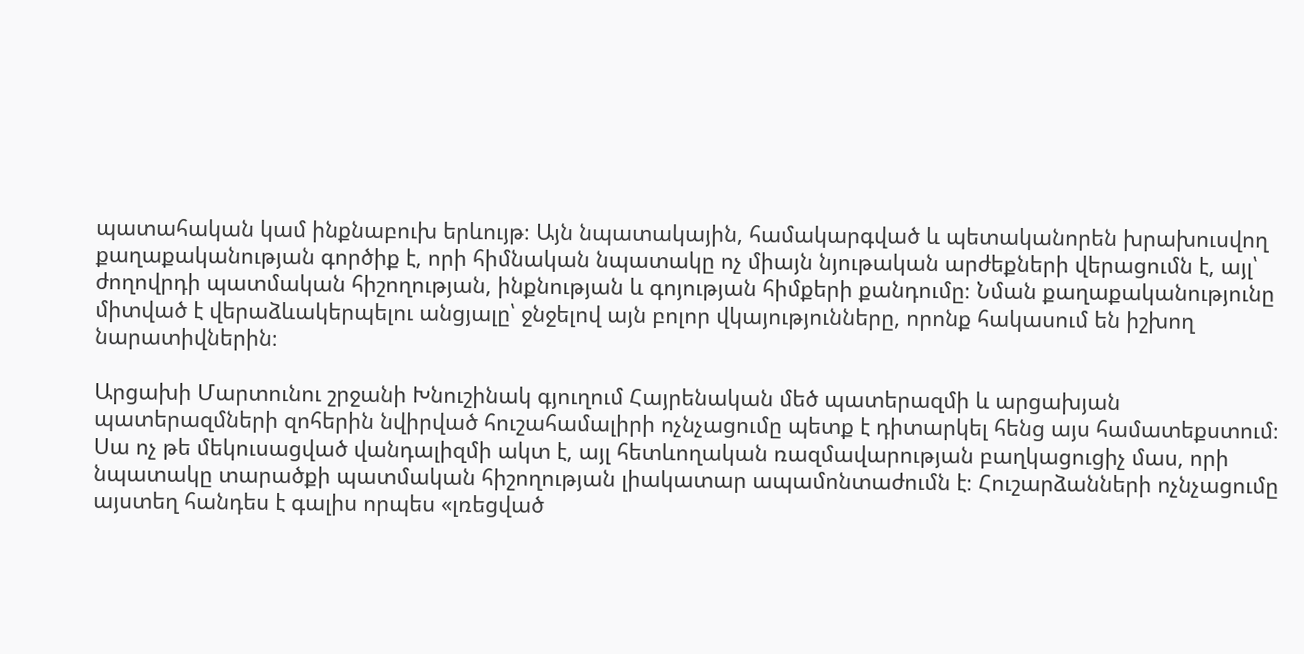պատահական կամ ինքնաբուխ երևույթ։ Այն նպատակային, համակարգված և պետականորեն խրախուսվող քաղաքականության գործիք է, որի հիմնական նպատակը ոչ միայն նյութական արժեքների վերացումն է, այլ՝ ժողովրդի պատմական հիշողության, ինքնության և գոյության հիմքերի քանդումը։ Նման քաղաքականությունը միտված է վերաձևակերպելու անցյալը՝ ջնջելով այն բոլոր վկայությունները, որոնք հակասում են իշխող նարատիվներին։

Արցախի Մարտունու շրջանի Խնուշինակ գյուղում Հայրենական մեծ պատերազմի և արցախյան պատերազմների զոհերին նվիրված հուշահամալիրի ոչնչացումը պետք է դիտարկել հենց այս համատեքստում։ Սա ոչ թե մեկուսացված վանդալիզմի ակտ է, այլ հետևողական ռազմավարության բաղկացուցիչ մաս, որի նպատակը տարածքի պատմական հիշողության լիակատար ապամոնտաժումն է։ Հուշարձանների ոչնչացումը այստեղ հանդես է գալիս որպես «լռեցված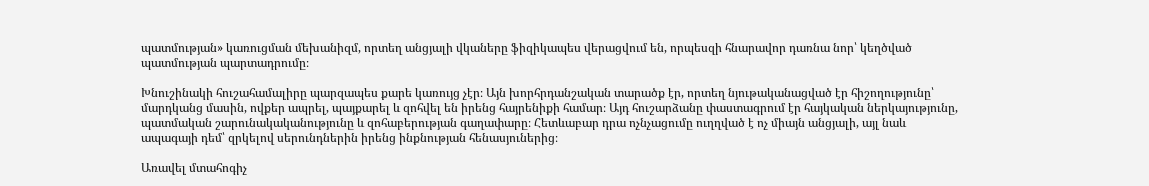պատմության» կառուցման մեխանիզմ, որտեղ անցյալի վկաները ֆիզիկապես վերացվում են, որպեսզի հնարավոր դառնա նոր՝ կեղծված պատմության պարտադրումը։

Խնուշինակի հուշահամալիրը պարզապես քարե կառույց չէր։ Այն խորհրդանշական տարածք էր, որտեղ նյութականացված էր հիշողությունը՝ մարդկանց մասին, ովքեր ապրել, պայքարել և զոհվել են իրենց հայրենիքի համար։ Այդ հուշարձանը փաստագրում էր հայկական ներկայությունը, պատմական շարունակականությունը և զոհաբերության գաղափարը։ Հետևաբար դրա ոչնչացումը ուղղված է ոչ միայն անցյալի, այլ նաև ապագայի դեմ՝ զրկելով սերունդներին իրենց ինքնության հենասյուներից։

Առավել մտահոգիչ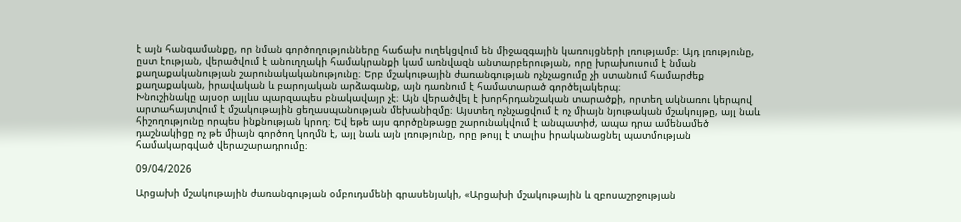է այն հանգամանքը, որ նման գործողությունները հաճախ ուղեկցվում են միջազգային կառույցների լռությամբ։ Այդ լռությունը, ըստ էության, վերածվում է անուղղակի համակրանքի կամ առնվազն անտարբերության, որը խրախուսում է նման քաղաքականության շարունակականությունը։ Երբ մշակութային ժառանգության ոչնչացումը չի ստանում համարժեք քաղաքական, իրավական և բարոյական արձագանք, այն դառնում է համատարած գործելակերպ։
Խնուշինակը այսօր այլևս պարզապես բնակավայր չէ։ Այն վերածվել է խորհրդանշական տարածքի, որտեղ ակնառու կերպով արտահայտվում է մշակութային ցեղասպանության մեխանիզմը։ Այստեղ ոչնչացվում է ոչ միայն նյութական մշակույթը, այլ նաև հիշողությունը որպես ինքնության կրող։ Եվ եթե այս գործընթացը շարունակվում է անպատիժ, ապա դրա ամենամեծ դաշնակիցը ոչ թե միայն գործող կողմն է, այլ նաև այն լռությունը, որը թույլ է տալիս իրականացնել պատմության համակարգված վերաշարադրումը։

09/04/2026

Արցախի մշակութային ժառանգության օմբուդսմենի գրասենյակի, «Արցախի մշակութային և զբոսաշրջության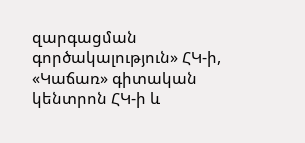զարգացման գործակալություն» ՀԿ-ի, «Կաճառ» գիտական կենտրոն ՀԿ-ի և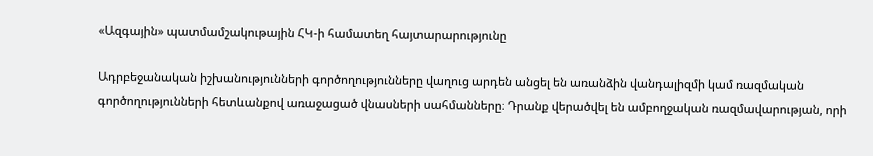«Ազգային» պատմամշակութային ՀԿ-ի համատեղ հայտարարությունը

Ադրբեջանական իշխանությունների գործողությունները վաղուց արդեն անցել են առանձին վանդալիզմի կամ ռազմական գործողությունների հետևանքով առաջացած վնասների սահմանները։ Դրանք վերածվել են ամբողջական ռազմավարության, որի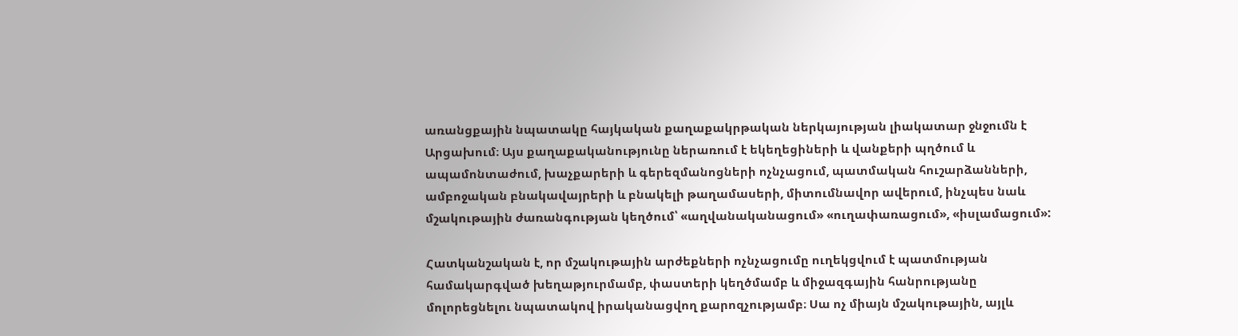առանցքային նպատակը հայկական քաղաքակրթական ներկայության լիակատար ջնջումն է Արցախում։ Այս քաղաքականությունը ներառում է եկեղեցիների և վանքերի պղծում և ապամոնտաժում, խաչքարերի և գերեզմանոցների ոչնչացում, պատմական հուշարձանների, ամբոջական բնակավայրերի և բնակելի թաղամասերի, միտումնավոր ավերում, ինչպես նաև մշակութային ժառանգության կեղծում՝ «աղվանականացում» «ուղափառացում», «իսլամացում»:

Հատկանշական է, որ մշակութային արժեքների ոչնչացումը ուղեկցվում է պատմության համակարգված խեղաթյուրմամբ, փաստերի կեղծմամբ և միջազգային հանրությանը մոլորեցնելու նպատակով իրականացվող քարոզչությամբ։ Սա ոչ միայն մշակութային, այլև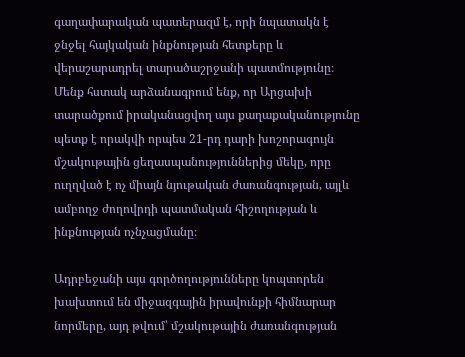գաղափարական պատերազմ է, որի նպատակն է ջնջել հայկական ինքնության հետքերը և վերաշարադրել տարածաշրջանի պատմությունը։
Մենք հստակ արձանագրում ենք, որ Արցախի տարածքում իրականացվող այս քաղաքականությունը պետք է որակվի որպես 21-րդ դարի խոշորագույն մշակութային ցեղասպանություններից մեկը, որը ուղղված է ոչ միայն նյութական ժառանգության, այլև ամբողջ ժողովրդի պատմական հիշողության և ինքնության ոչնչացմանը։

Ադրբեջանի այս գործողությունները կոպտորեն խախտում են միջազգային իրավունքի հիմնարար նորմերը, այդ թվում՝ մշակութային ժառանգության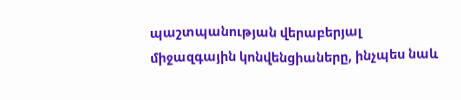պաշտպանության վերաբերյալ միջազգային կոնվենցիաները, ինչպես նաև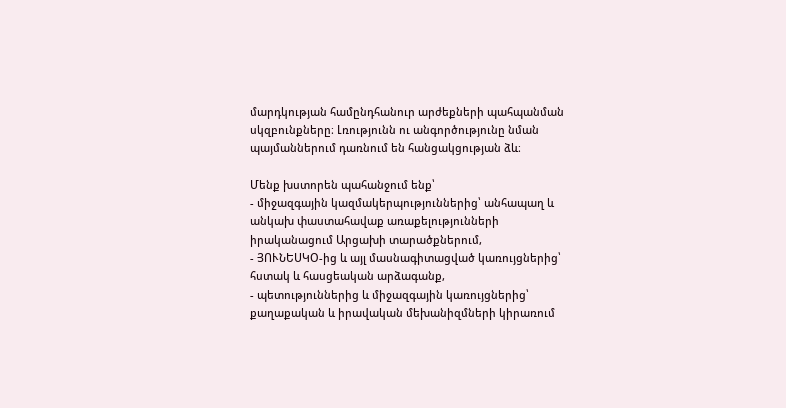մարդկության համընդհանուր արժեքների պահպանման սկզբունքները։ Լռությունն ու անգործությունը նման պայմաններում դառնում են հանցակցության ձև։

Մենք խստորեն պահանջում ենք՝
- միջազգային կազմակերպություններից՝ անհապաղ և անկախ փաստահավաք առաքելությունների իրականացում Արցախի տարածքներում,
- ՅՈՒՆԵՍԿՕ-ից և այլ մասնագիտացված կառույցներից՝ հստակ և հասցեական արձագանք,
- պետություններից և միջազգային կառույցներից՝ քաղաքական և իրավական մեխանիզմների կիրառում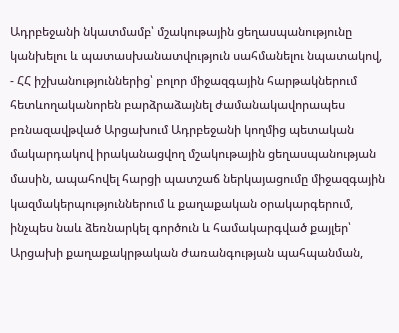Ադրբեջանի նկատմամբ՝ մշակութային ցեղասպանությունը կանխելու և պատասխանատվություն սահմանելու նպատակով,
- ՀՀ իշխանություններից՝ բոլոր միջազգային հարթակներում հետևողականորեն բարձրաձայնել ժամանակավորապես բռնազավթված Արցախում Ադրբեջանի կողմից պետական մակարդակով իրականացվող մշակութային ցեղասպանության մասին, ապահովել հարցի պատշաճ ներկայացումը միջազգային կազմակերպություններում և քաղաքական օրակարգերում, ինչպես նաև ձեռնարկել գործուն և համակարգված քայլեր՝ Արցախի քաղաքակրթական ժառանգության պահպանման,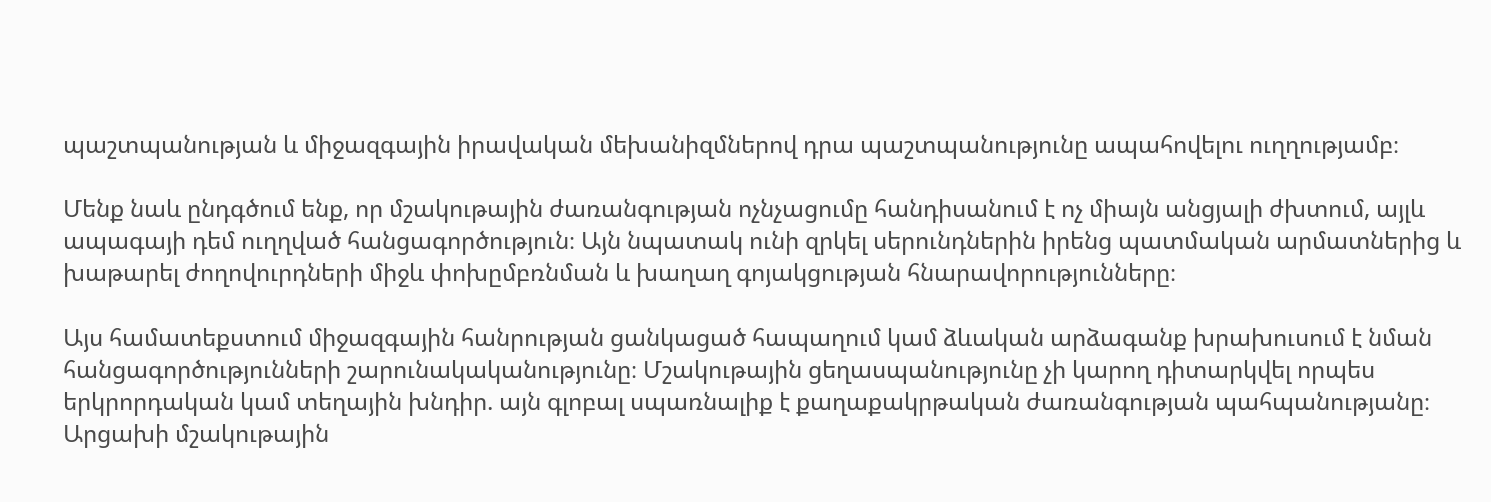պաշտպանության և միջազգային իրավական մեխանիզմներով դրա պաշտպանությունը ապահովելու ուղղությամբ։

Մենք նաև ընդգծում ենք, որ մշակութային ժառանգության ոչնչացումը հանդիսանում է ոչ միայն անցյալի ժխտում, այլև ապագայի դեմ ուղղված հանցագործություն։ Այն նպատակ ունի զրկել սերունդներին իրենց պատմական արմատներից և խաթարել ժողովուրդների միջև փոխըմբռնման և խաղաղ գոյակցության հնարավորությունները։

Այս համատեքստում միջազգային հանրության ցանկացած հապաղում կամ ձևական արձագանք խրախուսում է նման հանցագործությունների շարունակականությունը։ Մշակութային ցեղասպանությունը չի կարող դիտարկվել որպես երկրորդական կամ տեղային խնդիր. այն գլոբալ սպառնալիք է քաղաքակրթական ժառանգության պահպանությանը։
Արցախի մշակութային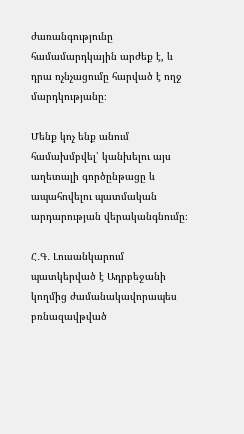ժառանգությունը համամարդկային արժեք է, և դրա ոչնչացումը հարված է ողջ մարդկությանը։

Մենք կոչ ենք անում համախմբվել՝ կանխելու այս աղետալի գործընթացը և ապահովելու պատմական արդարության վերականգնումը։

Հ․Գ․ Լուսանկարում պատկերված է Ադրբեջանի կողմից ժամանակավորապես բռնազավթված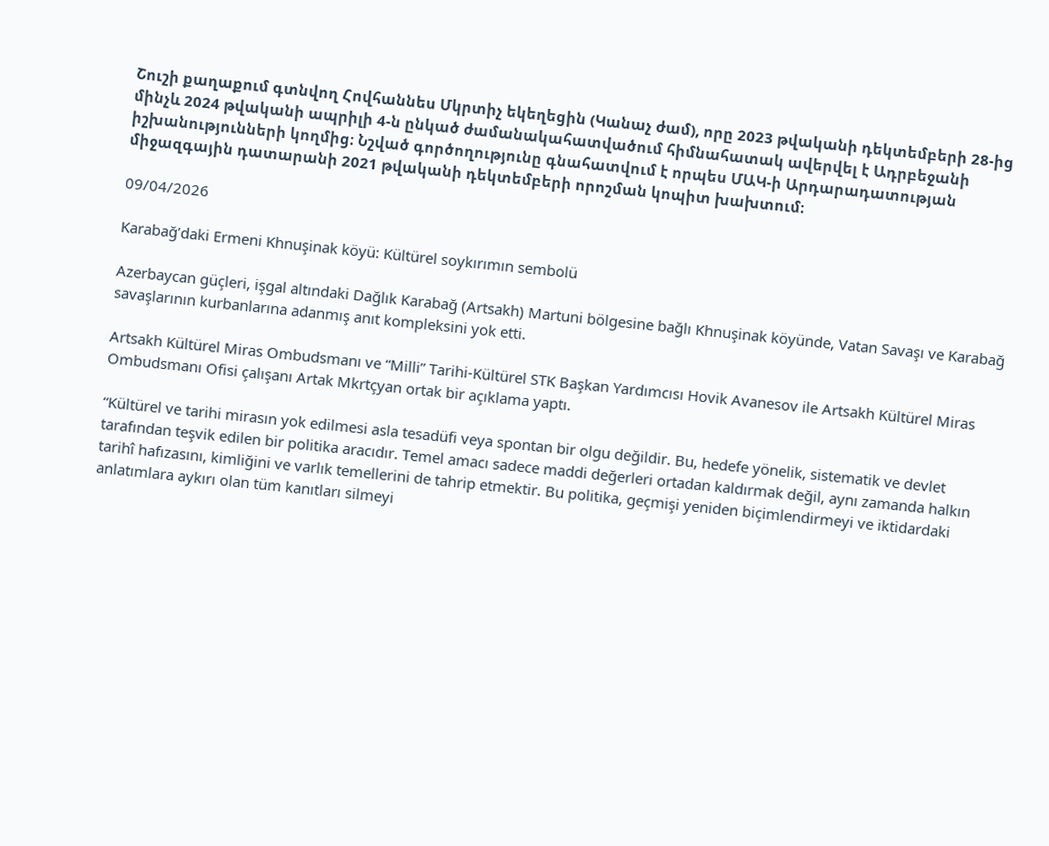Շուշի քաղաքում գտնվող Հովհաննես Մկրտիչ եկեղեցին (Կանաչ ժամ), որը 2023 թվականի դեկտեմբերի 28-ից մինչև 2024 թվականի ապրիլի 4-ն ընկած ժամանակահատվածում հիմնահատակ ավերվել է Ադրբեջանի իշխանությունների կողմից։ Նշված գործողությունը գնահատվում է որպես ՄԱԿ-ի Արդարադատության միջազգային դատարանի 2021 թվականի դեկտեմբերի որոշման կոպիտ խախտում։

09/04/2026

Karabağ’daki Ermeni Khnuşinak köyü: Kültürel soykırımın sembolü

Azerbaycan güçleri, işgal altındaki Dağlık Karabağ (Artsakh) Martuni bölgesine bağlı Khnuşinak köyünde, Vatan Savaşı ve Karabağ savaşlarının kurbanlarına adanmış anıt kompleksini yok etti.

Artsakh Kültürel Miras Ombudsmanı ve “Milli” Tarihi-Kültürel STK Başkan Yardımcısı Hovik Avanesov ile Artsakh Kültürel Miras Ombudsmanı Ofisi çalışanı Artak Mkrtçyan ortak bir açıklama yaptı.

“Kültürel ve tarihi mirasın yok edilmesi asla tesadüfi veya spontan bir olgu değildir. Bu, hedefe yönelik, sistematik ve devlet tarafından teşvik edilen bir politika aracıdır. Temel amacı sadece maddi değerleri ortadan kaldırmak değil, aynı zamanda halkın tarihî hafızasını, kimliğini ve varlık temellerini de tahrip etmektir. Bu politika, geçmişi yeniden biçimlendirmeyi ve iktidardaki anlatımlara aykırı olan tüm kanıtları silmeyi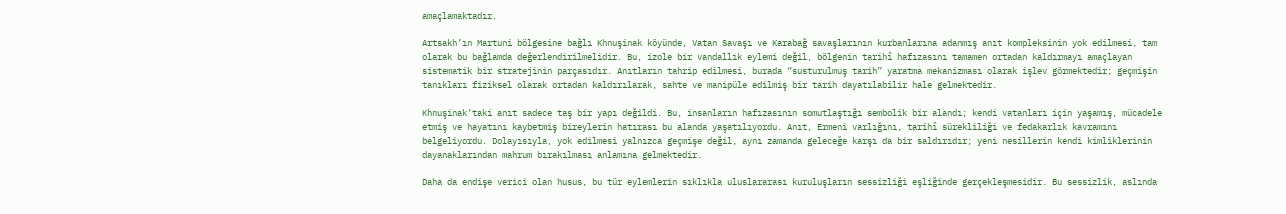amaçlamaktadır.

Artsakh’ın Martuni bölgesine bağlı Khnuşinak köyünde, Vatan Savaşı ve Karabağ savaşlarının kurbanlarına adanmış anıt kompleksinin yok edilmesi, tam olarak bu bağlamda değerlendirilmelidir. Bu, izole bir vandallık eylemi değil, bölgenin tarihî hafızasını tamamen ortadan kaldırmayı amaçlayan sistematik bir stratejinin parçasıdır. Anıtların tahrip edilmesi, burada “susturulmuş tarih” yaratma mekanizması olarak işlev görmektedir; geçmişin tanıkları fiziksel olarak ortadan kaldırılarak, sahte ve manipüle edilmiş bir tarih dayatılabilir hale gelmektedir.

Khnuşinak’taki anıt sadece taş bir yapı değildi. Bu, insanların hafızasının somutlaştığı sembolik bir alandı; kendi vatanları için yaşamış, mücadele etmiş ve hayatını kaybetmiş bireylerin hatırası bu alanda yaşatılıyordu. Anıt, Ermeni varlığını, tarihî sürekliliği ve fedakarlık kavramını belgeliyordu. Dolayısıyla, yok edilmesi yalnızca geçmişe değil, aynı zamanda geleceğe karşı da bir saldırıdır; yeni nesillerin kendi kimliklerinin dayanaklarından mahrum bırakılması anlamına gelmektedir.

Daha da endişe verici olan husus, bu tür eylemlerin sıklıkla uluslararası kuruluşların sessizliği eşliğinde gerçekleşmesidir. Bu sessizlik, aslında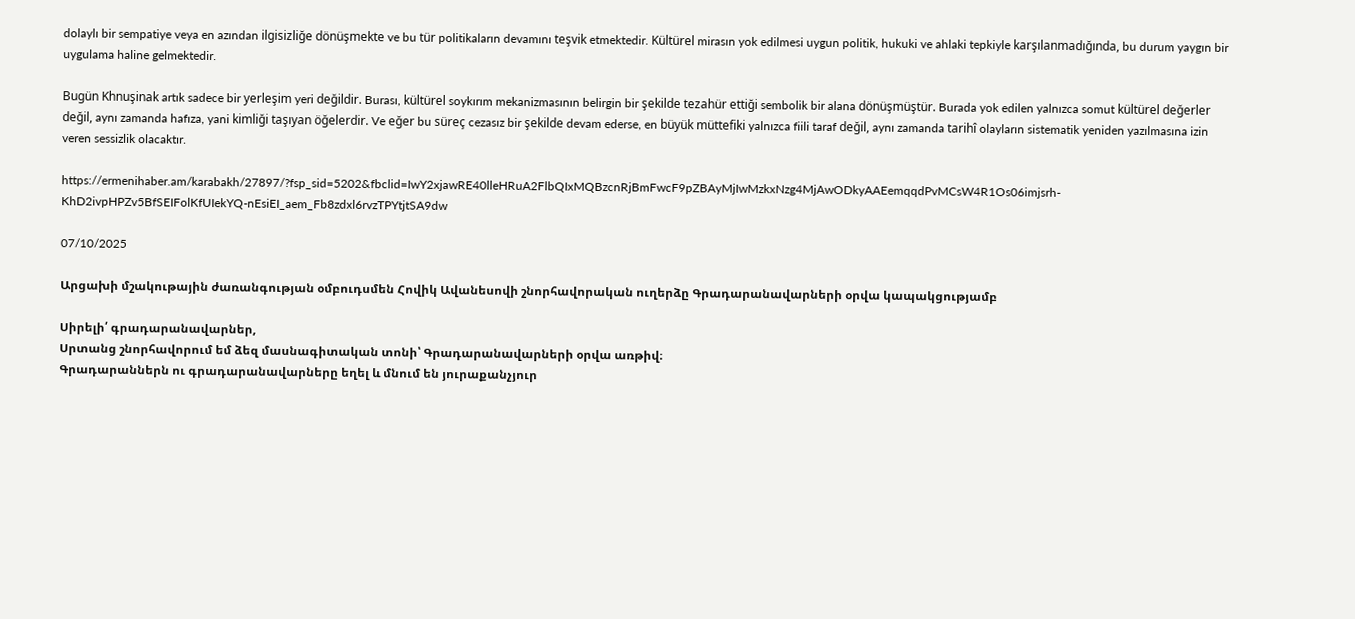dolaylı bir sempatiye veya en azından ilgisizliğe dönüşmekte ve bu tür politikaların devamını teşvik etmektedir. Kültürel mirasın yok edilmesi uygun politik, hukuki ve ahlaki tepkiyle karşılanmadığında, bu durum yaygın bir uygulama haline gelmektedir.

Bugün Khnuşinak artık sadece bir yerleşim yeri değildir. Burası, kültürel soykırım mekanizmasının belirgin bir şekilde tezahür ettiği sembolik bir alana dönüşmüştür. Burada yok edilen yalnızca somut kültürel değerler değil, aynı zamanda hafıza, yani kimliği taşıyan öğelerdir. Ve eğer bu süreç cezasız bir şekilde devam ederse, en büyük müttefiki yalnızca fiili taraf değil, aynı zamanda tarihî olayların sistematik yeniden yazılmasına izin veren sessizlik olacaktır.

https://ermenihaber.am/karabakh/27897/?fsp_sid=5202&fbclid=IwY2xjawRE40lleHRuA2FlbQIxMQBzcnRjBmFwcF9pZBAyMjIwMzkxNzg4MjAwODkyAAEemqqdPvMCsW4R1Os06imjsrh-KhD2ivpHPZv5BfSEIFolKfUIekYQ-nEsiEI_aem_Fb8zdxl6rvzTPYtjtSA9dw

07/10/2025

Արցախի մշակութային ժառանգության օմբուդսմեն Հովիկ Ավանեսովի շնորհավորական ուղերձը Գրադարանավարների օրվա կապակցությամբ

Սիրելի՛ գրադարանավարներ,
Սրտանց շնորհավորում եմ ձեզ մասնագիտական տոնի՝ Գրադարանավարների օրվա առթիվ։
Գրադարաններն ու գրադարանավարները եղել և մնում են յուրաքանչյուր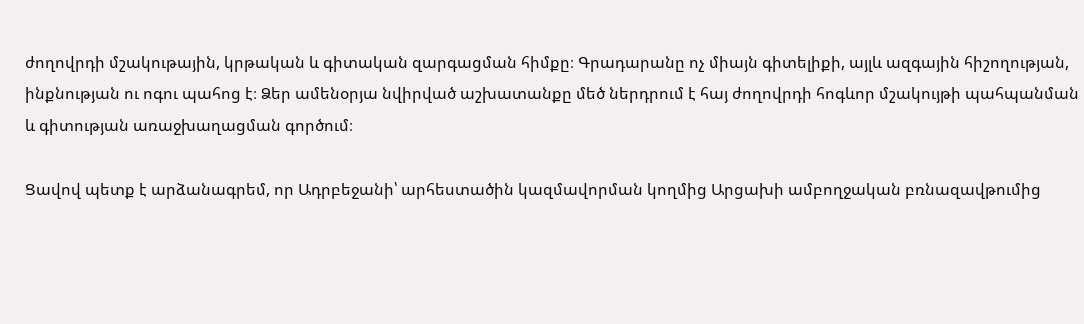ժողովրդի մշակութային, կրթական և գիտական զարգացման հիմքը։ Գրադարանը ոչ միայն գիտելիքի, այլև ազգային հիշողության, ինքնության ու ոգու պահոց է։ Ձեր ամենօրյա նվիրված աշխատանքը մեծ ներդրում է հայ ժողովրդի հոգևոր մշակույթի պահպանման և գիտության առաջխաղացման գործում։

Ցավով պետք է արձանագրեմ, որ Ադրբեջանի՝ արհեստածին կազմավորման կողմից Արցախի ամբողջական բռնազավթումից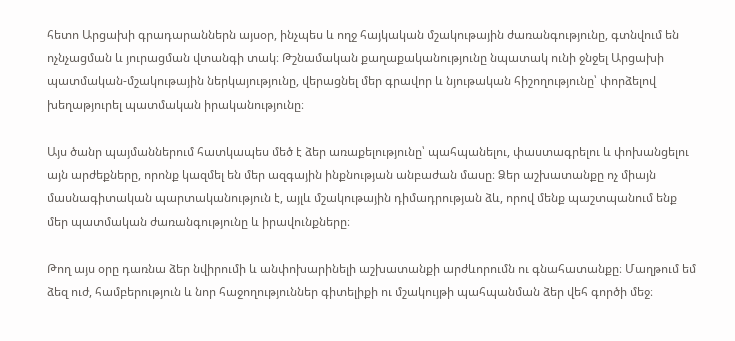հետո Արցախի գրադարաններն այսօր, ինչպես և ողջ հայկական մշակութային ժառանգությունը, գտնվում են ոչնչացման և յուրացման վտանգի տակ։ Թշնամական քաղաքականությունը նպատակ ունի ջնջել Արցախի պատմական-մշակութային ներկայությունը, վերացնել մեր գրավոր և նյութական հիշողությունը՝ փորձելով խեղաթյուրել պատմական իրականությունը։

Այս ծանր պայմաններում հատկապես մեծ է ձեր առաքելությունը՝ պահպանելու, փաստագրելու և փոխանցելու այն արժեքները, որոնք կազմել են մեր ազգային ինքնության անբաժան մասը։ Ձեր աշխատանքը ոչ միայն մասնագիտական պարտականություն է, այլև մշակութային դիմադրության ձև, որով մենք պաշտպանում ենք մեր պատմական ժառանգությունը և իրավունքները։

Թող այս օրը դառնա ձեր նվիրումի և անփոխարինելի աշխատանքի արժևորումն ու գնահատանքը։ Մաղթում եմ ձեզ ուժ, համբերություն և նոր հաջողություններ գիտելիքի ու մշակույթի պահպանման ձեր վեհ գործի մեջ։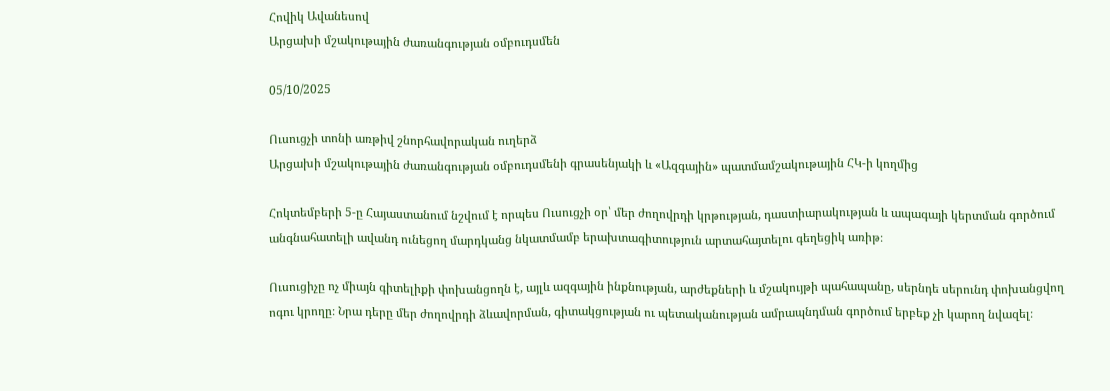Հովիկ Ավանեսով
Արցախի մշակութային ժառանգության օմբուդսմեն

05/10/2025

Ուսուցչի տոնի առթիվ շնորհավորական ուղերձ
Արցախի մշակութային ժառանգության օմբուդսմենի գրասենյակի և «Ազգային» պատմամշակութային ՀԿ-ի կողմից

Հոկտեմբերի 5-ը Հայաստանում նշվում է որպես Ուսուցչի օր՝ մեր ժողովրդի կրթության, դաստիարակության և ապագայի կերտման գործում անգնահատելի ավանդ ունեցող մարդկանց նկատմամբ երախտագիտություն արտահայտելու գեղեցիկ առիթ։

Ուսուցիչը ոչ միայն գիտելիքի փոխանցողն է, այլև ազգային ինքնության, արժեքների և մշակույթի պահապանը, սերնդե սերունդ փոխանցվող ոգու կրողը։ Նրա դերը մեր ժողովրդի ձևավորման, գիտակցության ու պետականության ամրապնդման գործում երբեք չի կարող նվազել։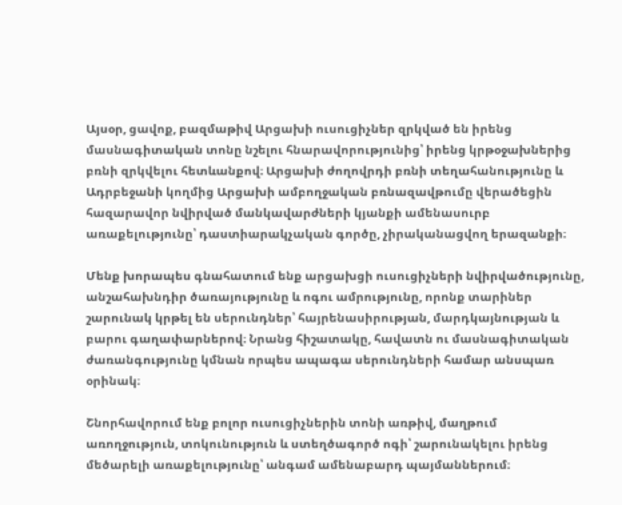Այսօր, ցավոք, բազմաթիվ Արցախի ուսուցիչներ զրկված են իրենց մասնագիտական տոնը նշելու հնարավորությունից՝ իրենց կրթօջախներից բռնի զրկվելու հետևանքով։ Արցախի ժողովրդի բռնի տեղահանությունը և Ադրբեջանի կողմից Արցախի ամբողջական բռնազավթումը վերածեցին հազարավոր նվիրված մանկավարժների կյանքի ամենասուրբ առաքելությունը՝ դաստիարակչական գործը, չիրականացվող երազանքի։

Մենք խորապես գնահատում ենք արցախցի ուսուցիչների նվիրվածությունը, անշահախնդիր ծառայությունը և ոգու ամրությունը, որոնք տարիներ շարունակ կրթել են սերունդներ՝ հայրենասիրության, մարդկայնության և բարու գաղափարներով։ Նրանց հիշատակը, հավատն ու մասնագիտական ժառանգությունը կմնան որպես ապագա սերունդների համար անսպառ օրինակ։

Շնորհավորում ենք բոլոր ուսուցիչներին տոնի առթիվ, մաղթում առողջություն, տոկունություն և ստեղծագործ ոգի՝ շարունակելու իրենց մեծարելի առաքելությունը՝ անգամ ամենաբարդ պայմաններում։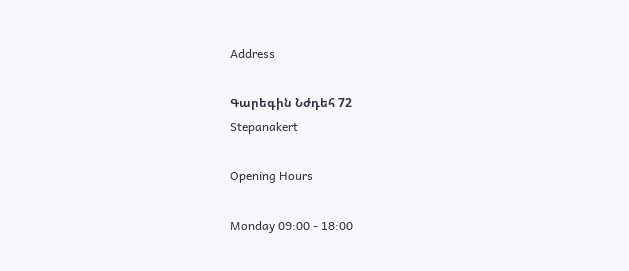Address

Գարեգին Նժդեհ 72
Stepanakert

Opening Hours

Monday 09:00 - 18:00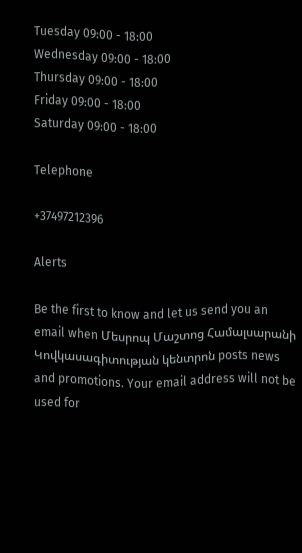Tuesday 09:00 - 18:00
Wednesday 09:00 - 18:00
Thursday 09:00 - 18:00
Friday 09:00 - 18:00
Saturday 09:00 - 18:00

Telephone

+37497212396

Alerts

Be the first to know and let us send you an email when Մեսրոպ Մաշտոց Համալսարանի Կովկասագիտության կենտրոն posts news and promotions. Your email address will not be used for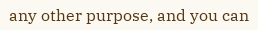any other purpose, and you can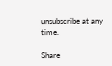unsubscribe at any time.

Share